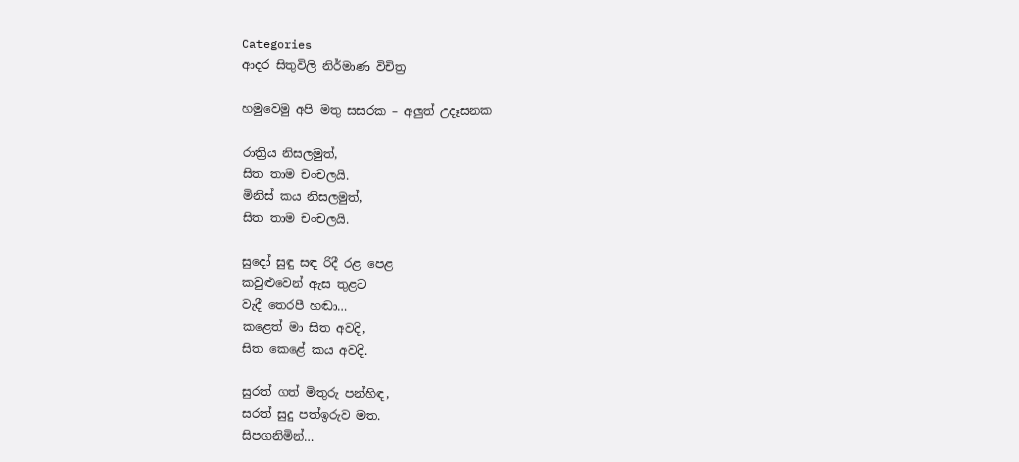Categories
ආදර සිතුවිලි නිර්මාණ විචිත්‍ර

හමුවෙමු අපි මතු සසරක – අලුත් උදෑසනක

රාත්‍රිය නිසලමුත්,
සිත තාම චංචලයි.
මිනිස් කය නිසලමුත්,
සිත තාම චංචලයි.

සුදෝ සුඳු සඳ රිදී රළ පෙළ
කවුළුවෙන් ඇස තුළට
වැදී තෙරපී හඬා…
කළෙත් මා සිත අවදි,
සිත කෙළේ කය අවදි.

සුරත් ගත් මිතුරු පන්හිඳ,
සරත් සුදු පත්ඉරුව මත.
සිපගනිමින්…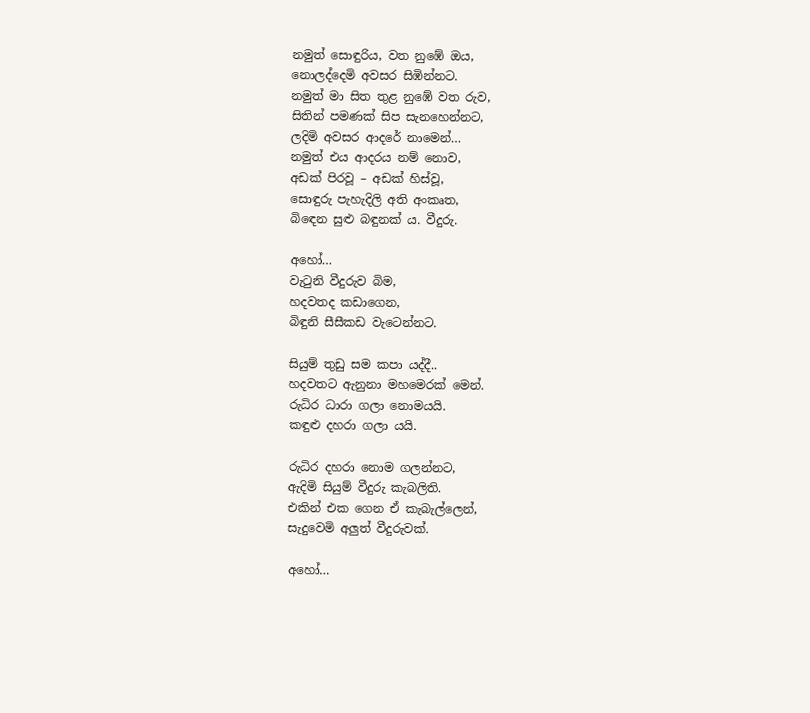නමුත් සොඳුරිය, වත නුඹේ ඔය,
නොලද්දෙමි අවසර සිඹින්නට.
නමුත් මා සිත තුළ ‍නුඹේ වත රුව,
සිතින් පමණක් සිප සැනහෙන්නට,
ලදිමි අවසර ආදරේ නා‍මෙන්…
නමුත් එය ආදරය නම් නොව,
අඩක් පිරවූ – අඩක් හිස්වූ,
සොඳුරු පැහැදිලි අති අංකෘත,
බි‍ඳෙන සුළු බඳුනක් ය. වීදුරු.

අහෝ…
වැටුනි වීදුරුව බිම,
හදවතද කඩාගෙන,
බිඳුනි සීසීකඩ වැටෙන්නට.

සියුම් තුඩු සම කපා යද්දී..
හදවතට ඇනුනා මහමෙරක් මෙන්.
රුධිර ධාරා ගලා නොමයයි.
කඳුළු දහරා ගලා යයි.

රුධිර දහරා නොම ගලන්නට,
ඇදිමි සියුම් වීදුරු කැබලිති.
එකින් එක ගෙන ඒ කැබැල්ලෙන්,
සැදුවෙමි අලුත් වීදුරුවක්.

අහෝ…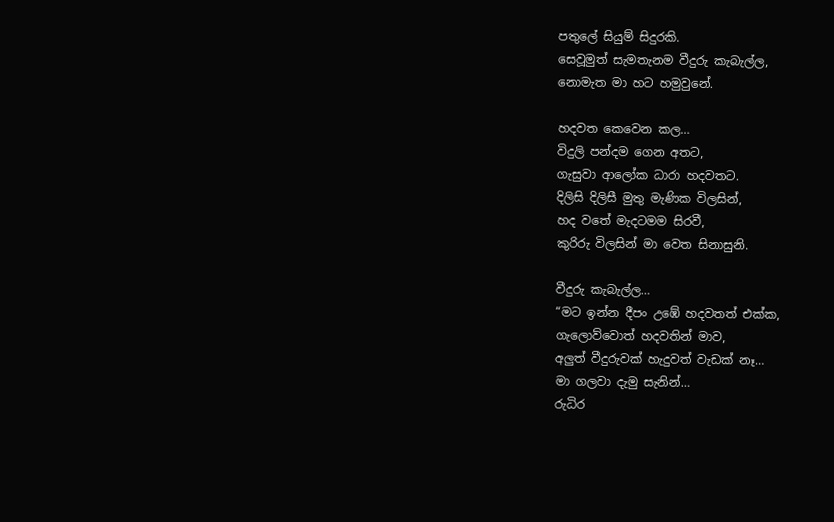පතුලේ සියුම් සිදුරකි.
සෙවූමුත් සැමතැනම වීදුරු කැබැල්ල,
නොමැත මා හට හමුවුනේ.

හදවත කෙවෙන කල…
විදුලි පන්දම ගෙන අතට,
ගැසුවා ආලෝක ධාරා හදවතට.
දිලිසි දිලිසී මුතු මැණික විලසින්,
හද වතේ මැදටමම සිරවී,
කුරිරු විලසින් මා වෙත සිනාසුනි.

වීදුරු කැබැල්ල…
“මට ඉන්න දීපං උඹේ හදවතත් එක්ක,
ගැලොව්වොත් හදවතින් මාව,
අලුත් වීදුරුවක් හැදුවත් වැඩක් නෑ…
මා ගලවා දැමු සැනින්…
රුධිර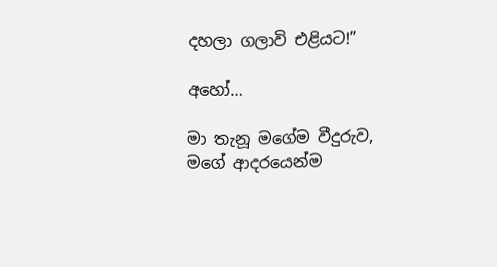දහලා ගලාවි එළියට!”

අහෝ…

මා තැනූ මගේම වීදුරුව,
මගේ ආදරයෙන්ම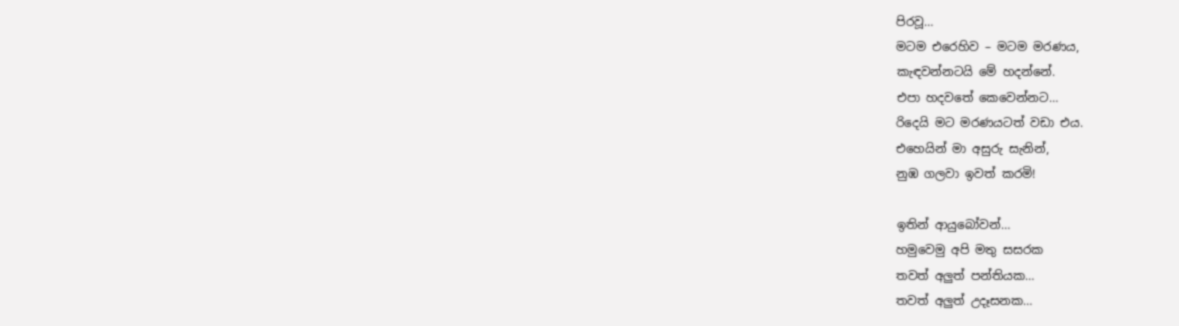පිරවූ…
මටම එරෙහිව – මටම මරණය,
කැඳවන්නටයි මේ හදන්නේ.
එපා හදවතේ කෙවෙන්නට…
රිදෙයි මට මරණයටත් වඩා එය.
එහෙයින් මා අසුරු සැනින්,
නුඹ ගලවා ඉවත් කරමි!

ඉතින් ආයුබෝවන්…
හමුවෙමු අපි මතු සසරක
තවත් අලුත් පන්තියක…
තවත් අලුත් උදෑසනක…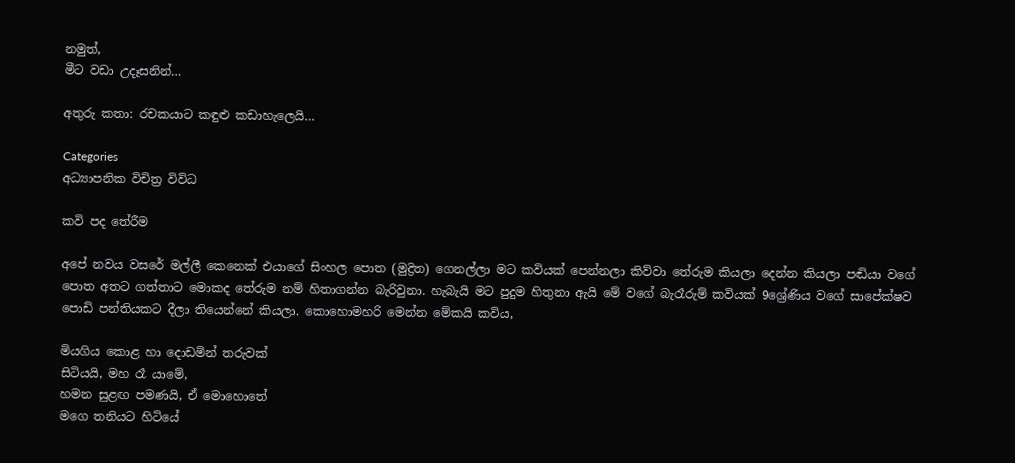නමුත්,
මීට වඩා උදෑසනින්…

අතුරු කතා: රචකයාට කඳුළු කඩාහැලෙයි…

Categories
අධ්‍යාපනික විචිත්‍ර විවිධ

කවි පද තේරීම

අපේ නවය වසරේ මල්ලී කෙනෙක් එයාගේ සිංහල පොත (මුද්‍රිත) ගෙනල්ලා මට කවියක් පෙන්නලා කිව්වා තේරුම කියලා දෙන්න කියලා පඬියා වගේ පොත අතට ගත්තාට මොකද තේරුම නම් හිතාගන්න බැරිවුනා. හැබැයි මට පුදුම හිතුනා ඇයි මේ වගේ බැරෑරුම් කවියක් 9ශ්‍රේණිය වගේ සාපේක්ෂව පොඩි පන්තියකට දීලා තියෙන්නේ කියලා. කොහොමහරි මෙන්න මේකයි කවිය,

මියගිය කොළ හා දොඩමින් තරුවක්
සිටියයි, මහ රෑ යාමේ,
හමන සුළඟ පමණයි, ඒ මොහොතේ
මගෙ තනියට හිටියේ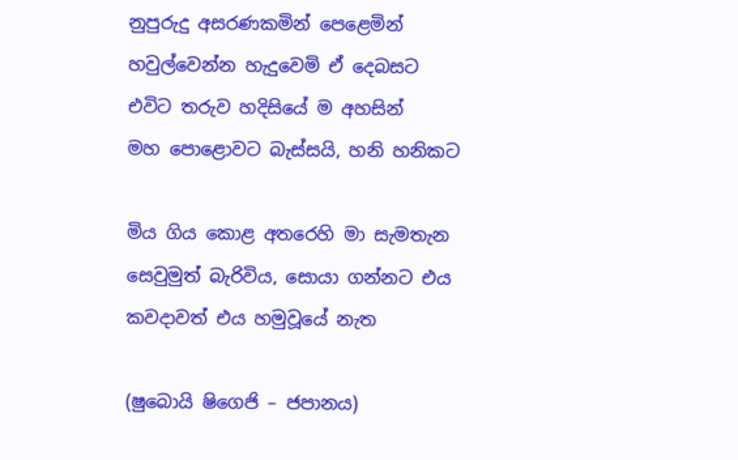නුපුරුදු අසරණකමින් පෙළෙමින්
හවුල්වෙන්න හැදුවෙමි ඒ දෙබසට
එවිට තරුව හදිසියේ ම අහසින්
මහ පොළොවට බැස්සයි, හනි හනිකට

මිය ගිය කොළ අතරෙහි මා සැමතැන
සෙවුමුත් බැරිවිය, සොයා ගන්නට එය
කවදාවත් එය හමුවූයේ නැත

(ෂුබොයි ෂිගෙජි – ජපානය)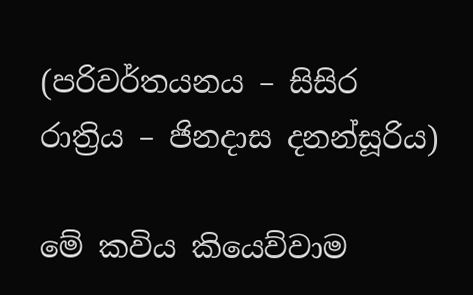(පරිවර්තයනය – සිසිර රාත්‍රිය – ජිනදාස දනන්සූරිය)

මේ කවිය කියෙව්වාම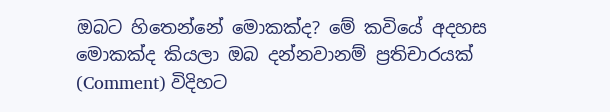ඔබට හිතෙන්නේ මොකක්ද? මේ කවියේ අදහස මොකක්ද කියලා ඔබ දන්නවානම් ප්‍රතිචාරයක් (Comment) විදිහට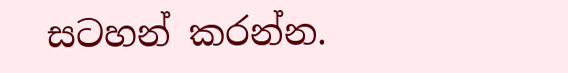සටහන් කරන්න.